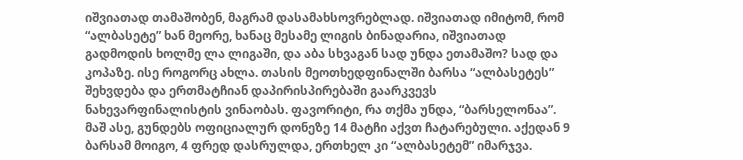იშვიათად თამაშობენ, მაგრამ დასამახსოვრებლად. იშვიათად იმიტომ, რომ “ალბასეტე” ხან მეორე, ხანაც მესამე ლიგის ბინადარია, იშვიათად გადმოდის ხოლმე ლა ლიგაში, და აბა სხვაგან სად უნდა ეთამაშო? სად და კოპაზე. ისე როგორც ახლა. თასის მეოთხედფინალში ბარსა “ალბასეტეს” შეხვდება და ერთმატჩიან დაპირისპირებაში გაარკვევს ნახევარფინალისტის ვინაობას. ფავორიტი, რა თქმა უნდა, “ბარსელონაა”.
მაშ ასე, გუნდებს ოფიციალურ დონეზე 14 მატჩი აქვთ ჩატარებული. აქედან 9 ბარსამ მოიგო, 4 ფრედ დასრულდა, ერთხელ კი “ალბასეტემ” იმარჯვა.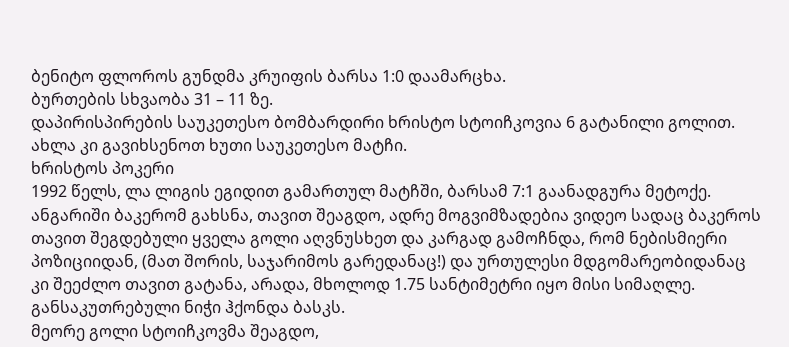ბენიტო ფლოროს გუნდმა კრუიფის ბარსა 1:0 დაამარცხა.
ბურთების სხვაობა 31 – 11 ზე.
დაპირისპირების საუკეთესო ბომბარდირი ხრისტო სტოიჩკოვია 6 გატანილი გოლით.
ახლა კი გავიხსენოთ ხუთი საუკეთესო მატჩი.
ხრისტოს პოკერი
1992 წელს, ლა ლიგის ეგიდით გამართულ მატჩში, ბარსამ 7:1 გაანადგურა მეტოქე. ანგარიში ბაკერომ გახსნა, თავით შეაგდო, ადრე მოგვიმზადებია ვიდეო სადაც ბაკეროს თავით შეგდებული ყველა გოლი აღვნუსხეთ და კარგად გამოჩნდა, რომ ნებისმიერი პოზიციიდან, (მათ შორის, საჯარიმოს გარედანაც!) და ურთულესი მდგომარეობიდანაც კი შეეძლო თავით გატანა, არადა, მხოლოდ 1.75 სანტიმეტრი იყო მისი სიმაღლე. განსაკუთრებული ნიჭი ჰქონდა ბასკს.
მეორე გოლი სტოიჩკოვმა შეაგდო,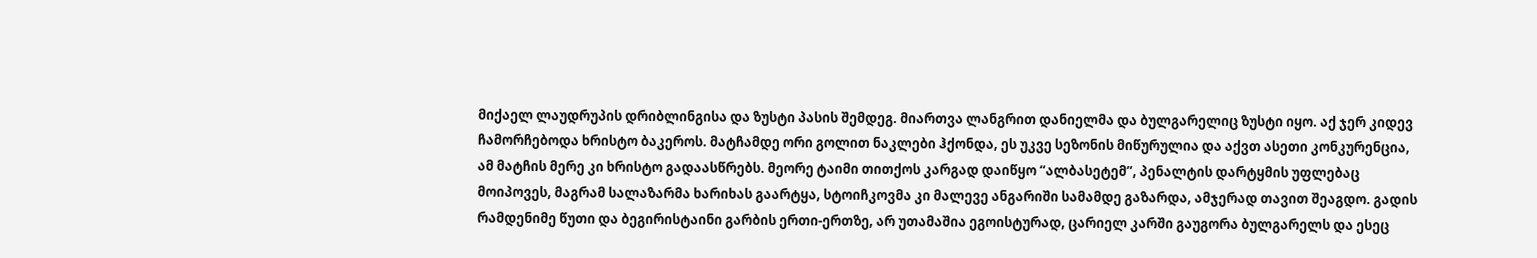მიქაელ ლაუდრუპის დრიბლინგისა და ზუსტი პასის შემდეგ. მიართვა ლანგრით დანიელმა და ბულგარელიც ზუსტი იყო. აქ ჯერ კიდევ ჩამორჩებოდა ხრისტო ბაკეროს. მატჩამდე ორი გოლით ნაკლები ჰქონდა, ეს უკვე სეზონის მიწურულია და აქვთ ასეთი კონკურენცია, ამ მატჩის მერე კი ხრისტო გადაასწრებს. მეორე ტაიმი თითქოს კარგად დაიწყო “ალბასეტემ”, პენალტის დარტყმის უფლებაც მოიპოვეს, მაგრამ სალაზარმა ხარიხას გაარტყა, სტოიჩკოვმა კი მალევე ანგარიში სამამდე გაზარდა, ამჯერად თავით შეაგდო. გადის რამდენიმე წუთი და ბეგირისტაინი გარბის ერთი-ერთზე, არ უთამაშია ეგოისტურად, ცარიელ კარში გაუგორა ბულგარელს და ესეც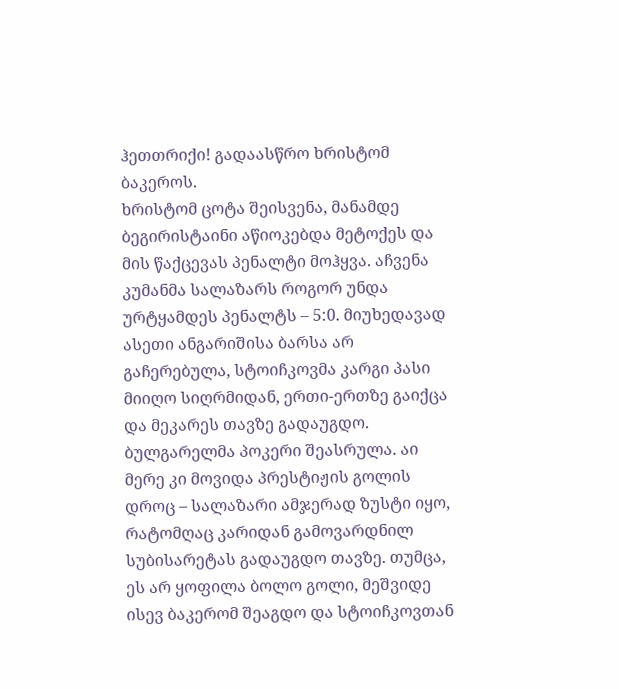ჰეთთრიქი! გადაასწრო ხრისტომ ბაკეროს.
ხრისტომ ცოტა შეისვენა, მანამდე ბეგირისტაინი აწიოკებდა მეტოქეს და მის წაქცევას პენალტი მოჰყვა. აჩვენა კუმანმა სალაზარს როგორ უნდა ურტყამდეს პენალტს – 5:0. მიუხედავად ასეთი ანგარიშისა ბარსა არ გაჩერებულა, სტოიჩკოვმა კარგი პასი მიიღო სიღრმიდან, ერთი-ერთზე გაიქცა და მეკარეს თავზე გადაუგდო. ბულგარელმა პოკერი შეასრულა. აი მერე კი მოვიდა პრესტიჟის გოლის დროც – სალაზარი ამჯერად ზუსტი იყო, რატომღაც კარიდან გამოვარდნილ სუბისარეტას გადაუგდო თავზე. თუმცა, ეს არ ყოფილა ბოლო გოლი, მეშვიდე ისევ ბაკერომ შეაგდო და სტოიჩკოვთან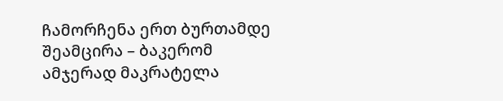ჩამორჩენა ერთ ბურთამდე შეამცირა – ბაკერომ ამჯერად მაკრატელა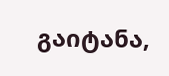გაიტანა,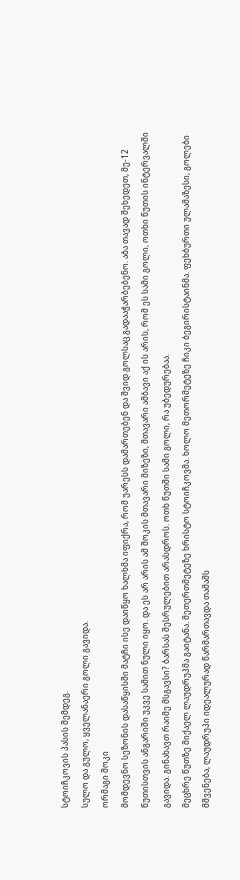სტოიჩკოვის პასის შემდეგ.
სულო და გულო, ყველანაერი გოლი გავიდა.
ორმაგი შოკი
მომდევნო სეზონის დასაწყისში მატჩი ისე დაიწყო ხალხმა იფიქრა, რომ უარესს დამართებენ და შვიდ გოლსაც გადააჭარბებენო. აბა თავად შეხედეთ, მე-12 წუთისთვის ანგარიში უკვე სამით ნული იყო. და ეს არ არის ამ შოკის მთავარი მიზეზი, მთავარი ამბავი აქ ის არის, რომ ეს სამი გოლი, ოთხი წუთის ინტერვალში გავიდა. გინახავთ რაიმე მსგავსი? ბარსას შესრულებით არასდროს. ოთხ წუთში სამი გოლი, რა უბედურებაა.
მეცხრე წუთზე მიქაელ ლაუდრუპმა გაიტანა. მეთერთმეტეზე ხრისტო სტოიჩკოვმა. ხოლო მეთორმეტეზე ჩიკი ბეგირისტაინმა. ფეხბურთი ულამაზესი, გოლები მშვენება, ლაუდრუპი იდეალურად წარმართავდა თამაშს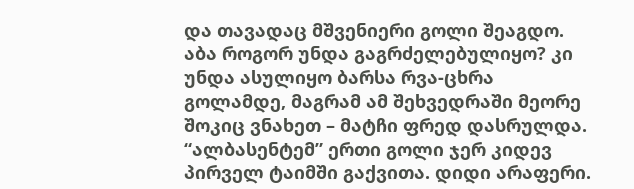და თავადაც მშვენიერი გოლი შეაგდო. აბა როგორ უნდა გაგრძელებულიყო? კი უნდა ასულიყო ბარსა რვა-ცხრა გოლამდე, მაგრამ ამ შეხვედრაში მეორე შოკიც ვნახეთ – მატჩი ფრედ დასრულდა.
“ალბასენტემ” ერთი გოლი ჯერ კიდევ პირველ ტაიმში გაქვითა. დიდი არაფერი.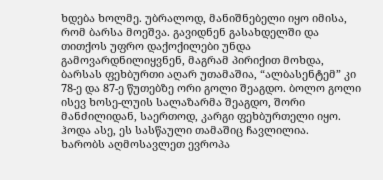ხდება ხოლმე. უბრალოდ, მანიშნებელი იყო იმისა, რომ ბარსა მოეშვა. გავიდნენ გასახდელში და თითქოს უფრო დაქოქილები უნდა გამოვარდნილიყვნენ, მაგრამ პირიქით მოხდა, ბარსას ფეხბურთი აღარ უთამაშია, “ალბასენტემ” კი 78-ე და 87-ე წუთებზე ორი გოლი შეაგდო. ბოლო გოლი ისევ ხოსე-ლუის სალაზარმა შეაგდო, შორი მანძილიდან, საერთოდ, კარგი ფეხბურთელი იყო.
ჰოდა ასე, ეს სასწაული თამაშიც ჩავლილია.
ხარობს აღმოსავლეთ ევროპა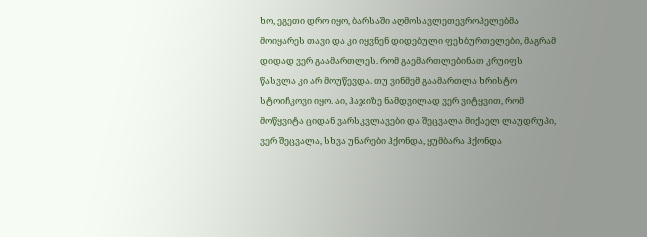ხო, ეგეთი დრო იყო, ბარსაში აღმოსავლეთევროპელებმა მოიყარეს თავი და კი იყვნენ დიდებული ფეხბურთელები, მაგრამ დიდად ვერ გაამართლეს. რომ გაემართლებინათ კრუიფს წასვლა კი არ მოუწევდა. თუ ვინმემ გაამართლა ხრისტო სტოიჩკოვი იყო. აი, ჰაჯიზე ნამდვილად ვერ ვიტყვით, რომ მოწყვიტა ციდან ვარსკვლავები და შეცვალა მიქაელ ლაუდრუპი, ვერ შეცვალა, სხვა უნარები ჰქონდა, ყუმბარა ჰქონდა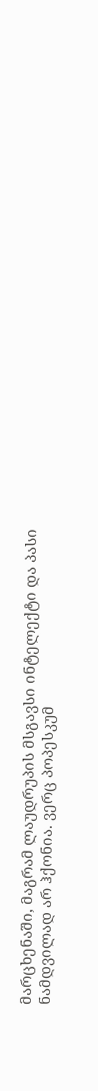მარცხენაში, მაგრამ ლაუდრუპის მსგავსი ინტელექტი და პასი ნამდვილად არ ჰქონია. ვერც პოპესკუმ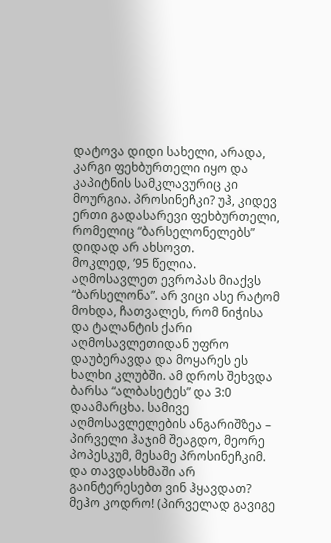დატოვა დიდი სახელი, არადა, კარგი ფეხბურთელი იყო და კაპიტნის სამკლავურიც კი მოურგია. პროსინეჩკი? უჰ, კიდევ ერთი გადასარევი ფეხბურთელი, რომელიც “ბარსელონელებს” დიდად არ ახსოვთ.
მოკლედ, ’95 წელია. აღმოსავლეთ ევროპას მიაქვს “ბარსელონა”. არ ვიცი ასე რატომ მოხდა, ჩათვალეს, რომ ნიჭისა და ტალანტის ქარი აღმოსავლეთიდან უფრო დაუბერავდა და მოყარეს ეს ხალხი კლუბში. ამ დროს შეხვდა ბარსა “ალბასეტეს” და 3:0 დაამარცხა. სამივე აღმოსავლელების ანგარიშზეა – პირველი ჰაჯიმ შეაგდო, მეორე პოპესკუმ, მესამე პროსინეჩკიმ. და თავდასხმაში არ გაინტერესებთ ვინ ჰყავდათ? მეჰო კოდრო! (პირველად გავიგე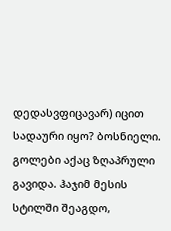დედასვფიცავარ) იცით სადაური იყო? ბოსნიელი.
გოლები აქაც ზღაპრული გავიდა. ჰაჯიმ მესის სტილში შეაგდო,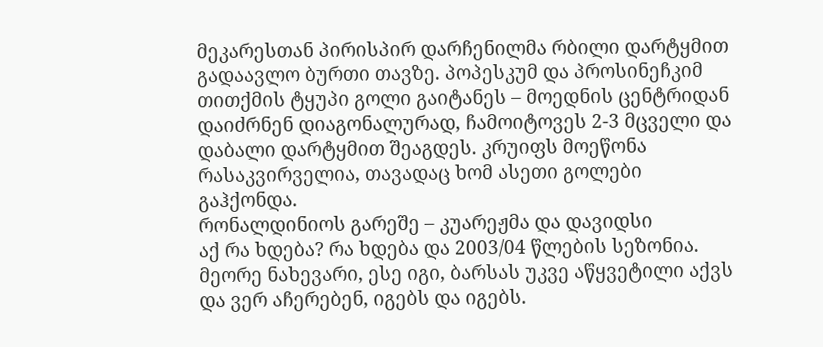მეკარესთან პირისპირ დარჩენილმა რბილი დარტყმით გადაავლო ბურთი თავზე. პოპესკუმ და პროსინეჩკიმ თითქმის ტყუპი გოლი გაიტანეს – მოედნის ცენტრიდან დაიძრნენ დიაგონალურად, ჩამოიტოვეს 2-3 მცველი და დაბალი დარტყმით შეაგდეს. კრუიფს მოეწონა რასაკვირველია, თავადაც ხომ ასეთი გოლები გაჰქონდა.
რონალდინიოს გარეშე – კუარეჟმა და დავიდსი
აქ რა ხდება? რა ხდება და 2003/04 წლების სეზონია. მეორე ნახევარი, ესე იგი, ბარსას უკვე აწყვეტილი აქვს და ვერ აჩერებენ, იგებს და იგებს.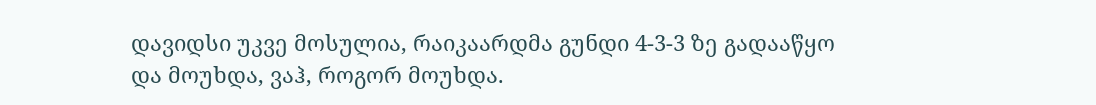დავიდსი უკვე მოსულია, რაიკაარდმა გუნდი 4-3-3 ზე გადააწყო და მოუხდა, ვაჰ, როგორ მოუხდა.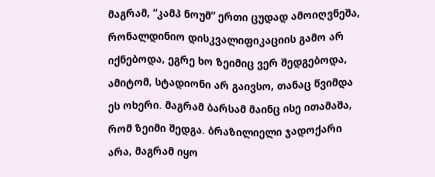მაგრამ, “კამპ ნოუმ” ერთი ცუდად ამოიღვნეშა, რონალდინიო დისკვალიფიკაციის გამო არ იქნებოდა, ეგრე ხო ზეიმიც ვერ შედგებოდა, ამიტომ, სტადიონი არ გაივსო, თანაც წვიმდა ეს ოხერი. მაგრამ ბარსამ მაინც ისე ითამაშა, რომ ზეიმი შედგა. ბრაზილიელი ჯადოქარი არა, მაგრამ იყო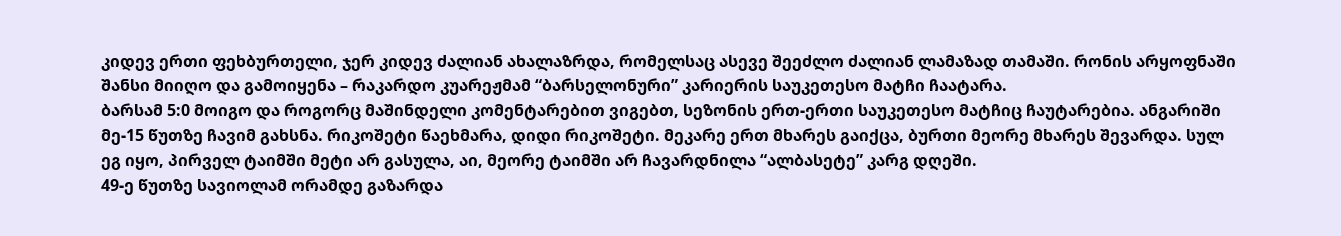კიდევ ერთი ფეხბურთელი, ჯერ კიდევ ძალიან ახალაზრდა, რომელსაც ასევე შეეძლო ძალიან ლამაზად თამაში. რონის არყოფნაში შანსი მიიღო და გამოიყენა – რაკარდო კუარეჟმამ “ბარსელონური” კარიერის საუკეთესო მატჩი ჩაატარა.
ბარსამ 5:0 მოიგო და როგორც მაშინდელი კომენტარებით ვიგებთ, სეზონის ერთ-ერთი საუკეთესო მატჩიც ჩაუტარებია. ანგარიში მე-15 წუთზე ჩავიმ გახსნა. რიკოშეტი წაეხმარა, დიდი რიკოშეტი. მეკარე ერთ მხარეს გაიქცა, ბურთი მეორე მხარეს შევარდა. სულ ეგ იყო, პირველ ტაიმში მეტი არ გასულა, აი, მეორე ტაიმში არ ჩავარდნილა “ალბასეტე” კარგ დღეში.
49-ე წუთზე სავიოლამ ორამდე გაზარდა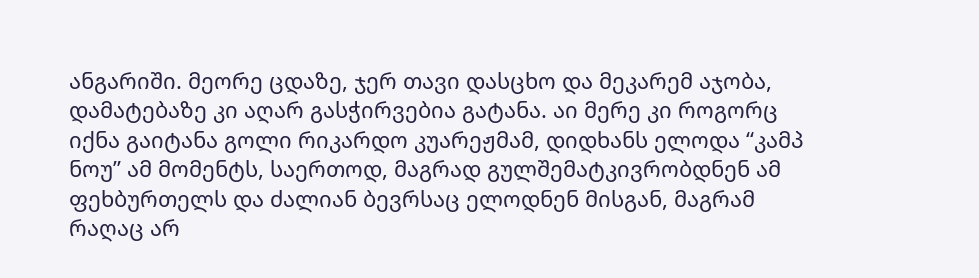ანგარიში. მეორე ცდაზე, ჯერ თავი დასცხო და მეკარემ აჯობა, დამატებაზე კი აღარ გასჭირვებია გატანა. აი მერე კი როგორც იქნა გაიტანა გოლი რიკარდო კუარეჟმამ, დიდხანს ელოდა “კამპ ნოუ” ამ მომენტს, საერთოდ, მაგრად გულშემატკივრობდნენ ამ ფეხბურთელს და ძალიან ბევრსაც ელოდნენ მისგან, მაგრამ რაღაც არ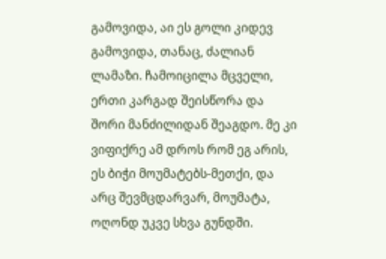გამოვიდა, აი ეს გოლი კიდევ გამოვიდა, თანაც, ძალიან ლამაზი. ჩამოიცილა მცველი, ერთი კარგად შეისწორა და შორი მანძილიდან შეაგდო. მე კი ვიფიქრე ამ დროს რომ ეგ არის, ეს ბიჭი მოუმატებს-მეთქი, და არც შევმცდარვარ, მოუმატა, ოღონდ უკვე სხვა გუნდში.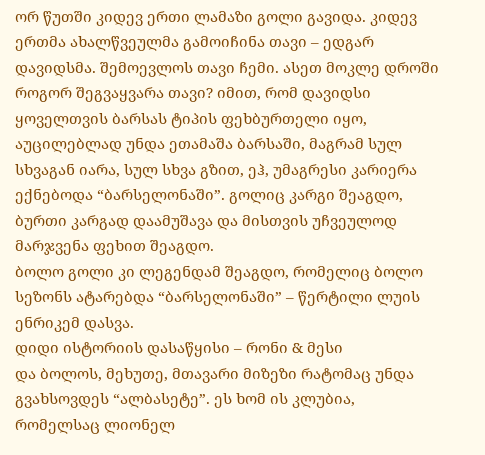ორ წუთში კიდევ ერთი ლამაზი გოლი გავიდა. კიდევ ერთმა ახალწვეულმა გამოიჩინა თავი – ედგარ დავიდსმა. შემოევლოს თავი ჩემი. ასეთ მოკლე დროში როგორ შეგვაყვარა თავი? იმით, რომ დავიდსი ყოველთვის ბარსას ტიპის ფეხბურთელი იყო, აუცილებლად უნდა ეთამაშა ბარსაში, მაგრამ სულ სხვაგან იარა, სულ სხვა გზით, ეჰ, უმაგრესი კარიერა ექნებოდა “ბარსელონაში”. გოლიც კარგი შეაგდო, ბურთი კარგად დაამუშავა და მისთვის უჩვეულოდ მარჯვენა ფეხით შეაგდო.
ბოლო გოლი კი ლეგენდამ შეაგდო, რომელიც ბოლო სეზონს ატარებდა “ბარსელონაში” – წერტილი ლუის ენრიკემ დასვა.
დიდი ისტორიის დასაწყისი – რონი & მესი
და ბოლოს, მეხუთე, მთავარი მიზეზი რატომაც უნდა გვახსოვდეს “ალბასეტე”. ეს ხომ ის კლუბია, რომელსაც ლიონელ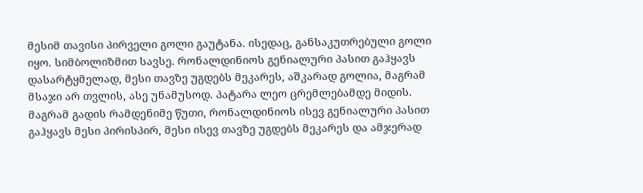მესიმ თავისი პირველი გოლი გაუტანა. ისედაც, განსაკუთრებული გოლი იყო. სიმბოლიზმით სავსე. რონალდინიოს გენიალური პასით გაჰყავს დასარტყმელად, მესი თავზე უგდებს მეკარეს, აშკარად გოლია, მაგრამ მსაჯი არ თვლის, ასე უნამუსოდ. პატარა ლეო ცრემლებამდე მიდის. მაგრამ გადის რამდენიმე წუთი, რონალდინიოს ისევ გენიალური პასით გაჰყავს მესი პირისპირ, მესი ისევ თავზე უგდებს მეკარეს და ამჯერად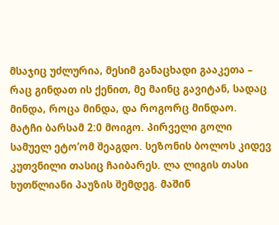მსაჯიც უძლურია, მესიმ განაცხადი გააკეთა – რაც გინდათ ის ქენით, მე მაინც გავიტან, სადაც მინდა, როცა მინდა, და როგორც მინდაო.
მატჩი ბარსამ 2:0 მოიგო. პირველი გოლი სამუელ ეტო’ომ შეაგდო. სეზონის ბოლოს კიდევ კუთვნილი თასიც ჩაიბარეს. ლა ლიგის თასი ხუთწლიანი პაუზის შემდეგ. მაშინ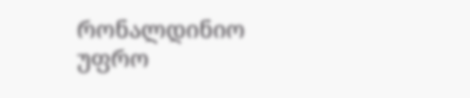რონალდინიო უფრო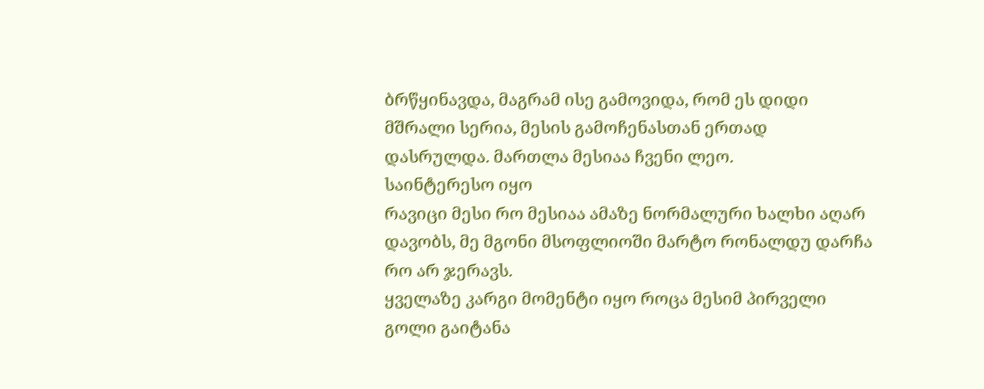ბრწყინავდა, მაგრამ ისე გამოვიდა, რომ ეს დიდი მშრალი სერია, მესის გამოჩენასთან ერთად დასრულდა. მართლა მესიაა ჩვენი ლეო.
საინტერესო იყო
რავიცი მესი რო მესიაა ამაზე ნორმალური ხალხი აღარ დავობს, მე მგონი მსოფლიოში მარტო რონალდუ დარჩა რო არ ჯერავს.
ყველაზე კარგი მომენტი იყო როცა მესიმ პირველი გოლი გაიტანა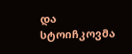და სტოიჩკოვმა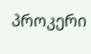პროკერი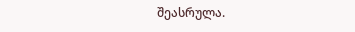შეასრულა.